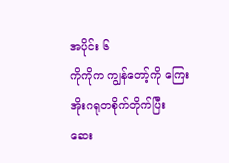အပိုင်း ၆
ကိုကိုက ကျွန်တော့်ကို ကြေးအိုးဂရုတစိုက်တိုက်ပြီး ဆေး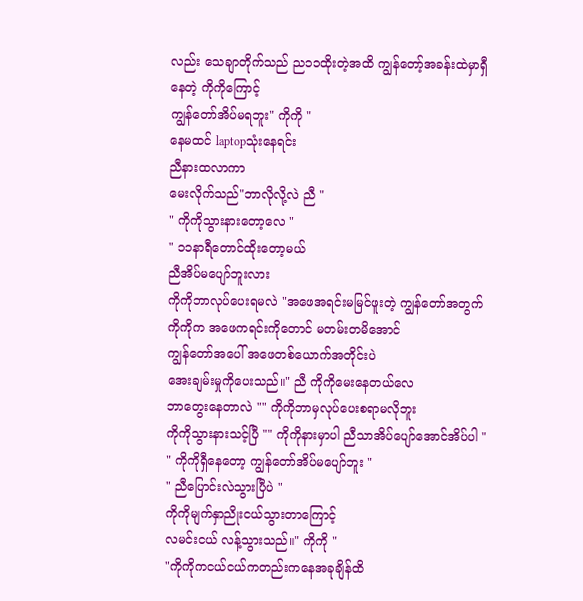လည်း သေချာတိုက်သည် ည၁၁ထိုးတဲ့အထိ ကျွန်တော့်အခန်းထဲမှာရှီနေတဲ့ ကိုကိုကြောင့်
ကျွန်တော်အိပ်မရဘူး" ကိုကို "
နေမထင် laptopသုံးနေရင်း
ညီနားထလာကာ
မေးလိုက်သည်"ဘာလိုလို့လဲ ညီ "
" ကိုကိုသွားနားတော့လေ "
" ၁၁နာရီတောင်ထိုးတော့မယ်
ညီအိပ်မပျော်ဘူးလား
ကိုကိုဘာလုပ်ပေးရမလဲ "အဖေအရင်းမမြင်ဖူးတဲ့ ကျွန်တော်အတွက်
ကိုကိုက အဖေကရင်းကိုတောင် မတမ်းတမိအောင်
ကျွန်တော်အပေါ် အဖေတစ်ယောက်အတိုင်းပဲ
အေးချမ်းမှုကိုပေးသည်။" ညီ ကိုကိုမေးနေတယ်လေ
ဘာတွေးနေတာလဲ "" ကိုကိုဘာမှလုပ်ပေးစရာမလိုဘူး
ကိုကိုသွားနားသင့်ပြီ "" ကိုကိုနားမှာပါ ညီသာအိပ်ပျော်အောင်အိပ်ပါ "
" ကိုကိုရှီနေတော့ ကျွန်တော်အိပ်မပျော်ဘူး "
" ညီပြောင်းလဲသွားပြီပဲ "
ကိုကိုမျက်နှာညိုးငယ်သွားတာကြောင့်
လမင်းငယ် လန့်သွားသည်။" ကိုကို "
"ကိုကိုကငယ်ငယ်ကတည်းကနေအခုချိန်ထိ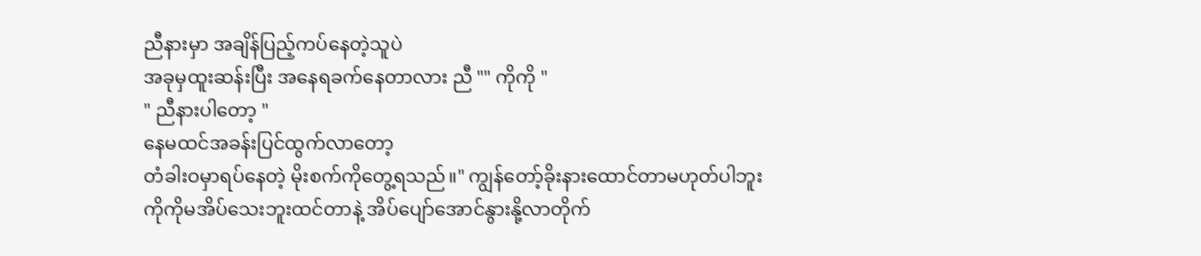ညီနားမှာ အချိန်ပြည့်ကပ်နေတဲ့သူပဲ
အခုမှထူးဆန်းပြီး အနေရခက်နေတာလား ညီ "" ကိုကို "
" ညီနားပါတော့ "
နေမထင်အခန်းပြင်ထွက်လာတော့
တံခါးဝမှာရပ်နေတဲ့ မိုးစက်ကိုတွေ့ရသည်။" ကျွန်တော့်ခိုးနားထောင်တာမဟုတ်ပါဘူး
ကိုကိုမအိပ်သေးဘူးထင်တာနဲ့ အိပ်ပျော်အောင်နွားနို့လာတိုက်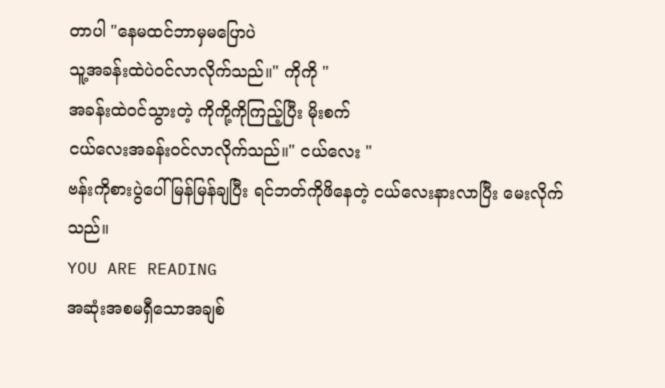တာပါ "နေမထင်ဘာမှမပြောပဲ
သူ့အခန်းထဲပဲဝင်လာလိုက်သည်။" ကိုကို "
အခန်းထဲဝင်သွားတဲ့ ကိုကို့ကိုကြည့်ပြီး မိုးစက်
ငယ်လေးအခန်းဝင်လာလိုက်သည်။" ငယ်လေး "
ဗန်းကိုစားပွဲပေါ်မြန်မြန်ချပြီး ရင်ဘတ်ကိုဖိနေတဲ့ ငယ်လေးနားလာပြီး မေးလိုက်သည်။
YOU ARE READING
အဆုံးအစမရှီသောအချစ်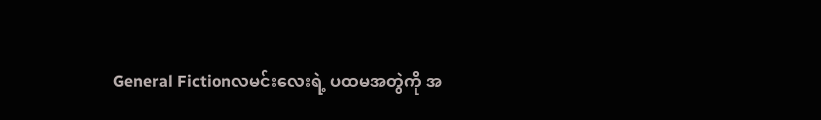General Fictionလမင်းလေးရဲ့ ပထမအတွဲကို အ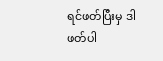ရင်ဖတ်ပြီးမှ ဒါဖတ်ပါ